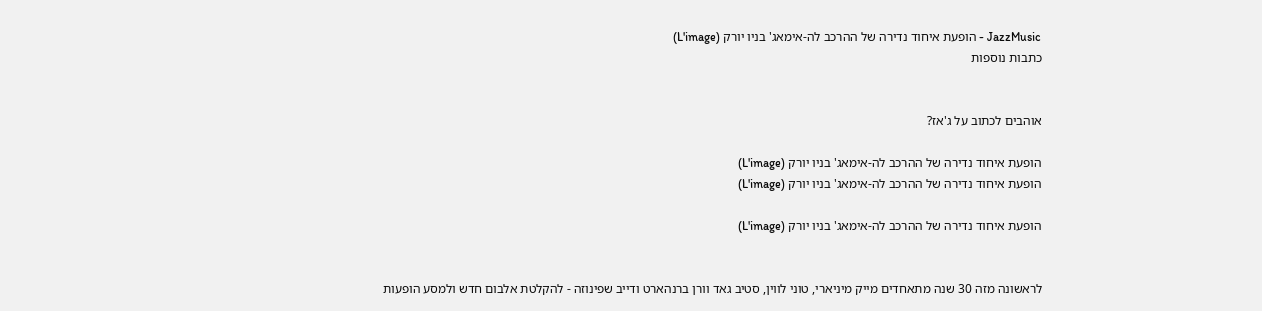JazzMusic - הופעת איחוד נדירה של ההרכב לה-אימאג' בניו יורק (L'image)
כתבות נוספות


אוהבים לכתוב על ג'אז?

הופעת איחוד נדירה של ההרכב לה-אימאג' בניו יורק (L'image)
הופעת איחוד נדירה של ההרכב לה-אימאג' בניו יורק (L'image)

הופעת איחוד נדירה של ההרכב לה-אימאג' בניו יורק (L'image)


לראשונה מזה 30 שנה מתאחדים מייק מיניארי, טוני לווין, סטיב גאד וורן ברנהארט ודייב שפינוזה - להקלטת אלבום חדש ולמסע הופעות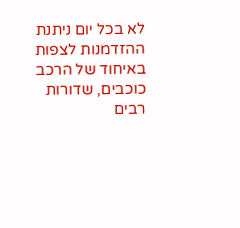לא בכל יום ניתנת ההזדמנות לצפות באיחוד של הרכב כוכבים, שדורות רבים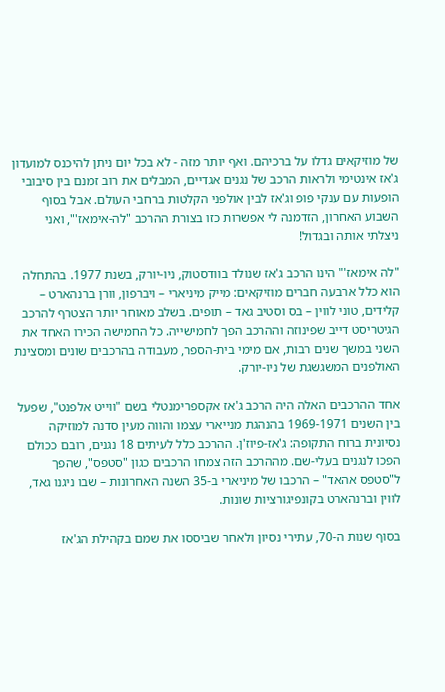של מוזיקאים גדלו על ברכיהם. ואף יותר מזה - לא בכל יום ניתן להיכנס למועדון ג'אז אינטימי ולראות הרכב של נגנים אגדיים, המבלים את רוב זמנם בין סיבובי הופעות עם ענקי פופ וג'אז לבין אולפני הקלטות ברחבי העולם. אבל בסוף השבוע האחרון, הזדמנה לי אפשרות כזו בצורת ההרכב "לה-אימאז'", ואני ניצלתי אותה ובגדול!

"לה אימאז'" הינו הרכב ג'אז שנולד בוודסטוק, ניו-יורק, בשנת 1977. בהתחלה הוא כלל ארבעה חברים מוזיקאים: מייק מיניארי – ויברפון, וורן ברנהארט – קלידים, טוני לווין – בס וסטיב גאד – תופים. בשלב מאוחר יותר הצטרף להרכב הגיטריסט דייב שפינוזה וההרכב הפך לחמישייה. כל החמישה הכירו האחד את השני במשך שנים רבות, אם מימי בית-הספר, מעבודה בהרכבים שונים ומסצינת האולפנים המשגשגת של ניו-יורק.

אחד ההרכבים האלה היה הרכב ג'אז אקספרימנטלי בשם "ווייט אלפנט", שפעל בין השנים 1969-1971 בהנהגת מנייארי עצמו והווה מעין סדנה למוזיקה נסיונית ברוח התקופה: ג'אז-פיוז'ן. ההרכב כלל לעיתים 18 נגנים, רובם ככולם הפכו לנגנים בעלי-שם. מההרכב הזה צמחו הרכבים כגון "סטפס", שהפך ל"סטפס אהאד" – הרכבו של מיניארי ב-35 השנה האחרונות – שבו ניגנו גאד, לווין וברנהארט בקונפיגורציות שונות.

בסוף שנות ה-70, עתירי נסיון ולאחר שביססו את שמם בקהילת הג'אז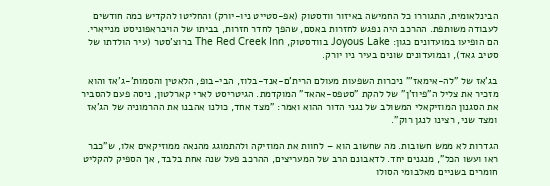הבינלאומית, התגוררו כל החמישה באיזור וודסטוק (אפ-סטייט ניו-יורק) והחליטו להקדיש כמה חודשים לעבודה משותפת. ההרכב היה נפגש לחזרות באסם, שהפך לחדר חזרות, בביתו של הויבראפוניסט מנייארי. הם הופיעו במועדונים כגון: Joyous Lake בוודסטוק, The Red Creek Inn ברוצ'סטר (עיר הולדתו של סטיב גאד), ובמועדונים שונים בעיר ניו יורק.

בג'אז של "לה-אימאז'" ניכרות השפעות מעולם הרית'ם-אנד-בלוז, הבי-בופ, הלאטין והסמות'-ג'אז והוא מזכיר את צליל ה"פיוז'ן" של להקת "סטפס-אהאד" המוקדמת. הגיטריסט לארי קארלטון, ניסה פעם להסביר את הסגנון המוזיקאלי המשולב של נגני הדור ההוא ואמר: "מצד אחד, כולנו אהבנו את ההרמוניה של הג'אז ומצד שני, רצינו לנגן רוק".

הגדרות לא ממש חשובות. מה שחשוב הוא – לחוות את המוזיקה ולהתמוגג מהנאה ממוזיקאים אלו, ש"כבר ראו ועשו הכל", מנגנים יחד. לדאבונם הרב של המעריצים, ההרכב פעל שנה אחת בלבד, אך הספיק להקליט חומרים בשניים מאלבומי הסולו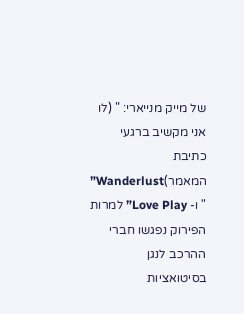של מייק מנייארי: " (לו אני מקשיב ברגעי כתיבת המאמר)Wanderlust” " ו- Love Play” למרות הפירוק נפגשו חברי ההרכב לנגן בסיטואציות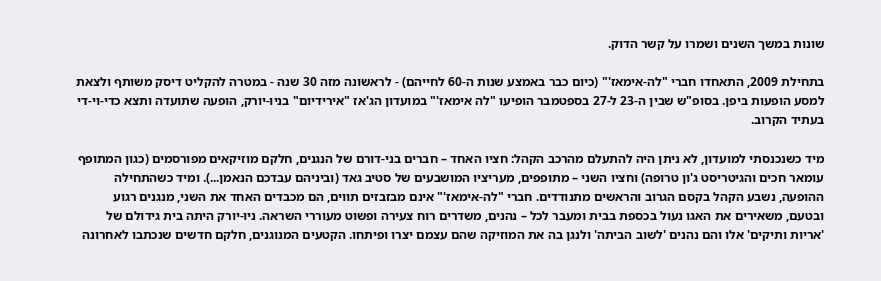שונות במשך השנים ושמרו על קשר הדוק.

בתחילת 2009, התאחדו חברי "לה-אימאז'" (כיום כבר באמצע שנות ה-60 לחייהם) - לראשונה מזה 30 שנה - במטרה להקליט דיסק משותף ולצאת למסע הופעות ביפן. בסופ"ש שבין ה-23 ל-27 בספטמבר הופיעו "לה אימאז'" במועדון הג'אז "אירידיום" בניו-יורק, הופעה שתועדה ותצא כדי-וי-די בעתיד הקרוב.

מיד כשנכנסתי למועדון, לא ניתן היה להתעלם מהרכב הקהל: חציו האחד – חברים בני-דורם של הנגנים, חלקם מוזיקאים מפורסמים (כגון המתופף עומאר חכים והגיטריסט ג'ון טרופה) וחציו השני – מתופפים, מעריציו המושבעים של סטיב גאד (וביניהם עבדכם הנאמן...). ומיד כשהתחילה ההופעה, נשבע הקהל בקסם הגרוב והראשים מתנודדים. חברי "לה-אימאז'" אינם מבזבזים תווים, הם מכבדים האחד את השני, מנגנים רגוע ובטעם, משאירים את האגו נעול בכספת בבית ומעבר לכל – נהנים, משדרים רוח צעירה ופשוט מעוררי השראה. ניו-יורק היתה בית גידולם של 'אריות ותיקים' אלו והם נהנים 'לשוב הביתה' ולנגן בה את המוזיקה שהם עצמם יצרו ופיתחו. הקטעים המנוגנים, חלקם חדשים שנכתבו לאחרונה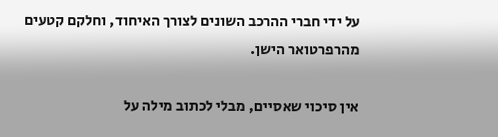על ידי חברי ההרכב השונים לצורך האיחוד, וחלקם קטעים מהרפרטואר הישן.

אין סיכוי שאסיים, מבלי לכתוב מילה על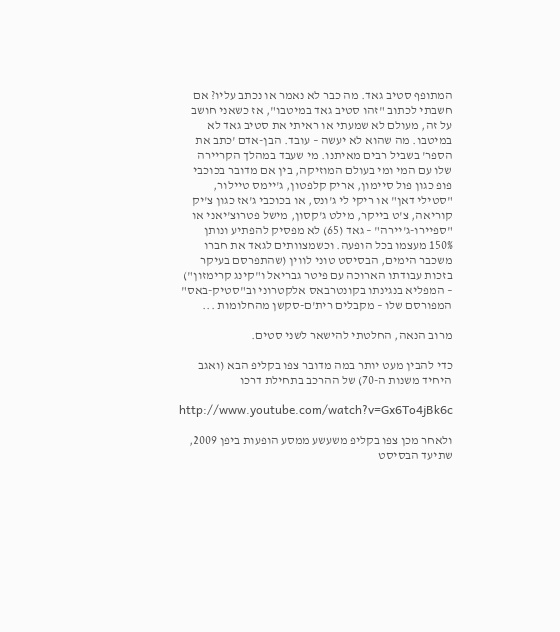המתופף סטיב גאד. מה כבר לא נאמר או נכתב עליו? אם חשבתי לכתוב "זהו סטיב גאד במיטבו", אז כשאני חושב על זה, מעולם לא שמעתי או ראיתי את סטיב גאד לא במיטבו. מה שהוא לא יעשה – עובד. הבן-אדם 'כתב את הספר' בשביל רבים מאיתנו. מי שעבד במהלך הקריירה שלו עם המי ומי בעולם המוזיקה, בין אם מדובר בכוכבי פופ כגון פול סיימון, אריק קלפטון, ג'יימס טיילור, "סטילי דאן" או ריקי לי ג'ונס, או בכוכבי ג'אז כגון צ'יק קוריאה, צ'ט בייקר, מילט ג'קסון, מישל פטרוצ'יאני או "ספיירו-ג'יירה" – גאד (65) לא מפסיק להפתיע ונותן 150% מעצמו בכל הופעה. וכשמצוותים לגאד את חברו משכבר הימים, הבסיסט טוני לווין (שהתפרסם בעיקר בזכות עבודתו הארוכה עם פיטר גבריאל ו"קינג קרימזון") – המפליא בנגינתו בקונטרבאס אלקטרוני וב"סטיק-באס" המפורסם שלו – מקבלים רית'ם-סקשן מהחלומות ...

מרוב הנאה, החלטתי להישאר לשני סטים.

כדי להבין מעט יותר במה מדובר צפו בקליפ הבא (ואגב היחיד משנות ה-70) של ההרכב בתחילת דרכו

http://www.youtube.com/watch?v=Gx6To4jBk6c

ולאחר מכן צפו בקליפ משעשע ממסע הופעות ביפן 2009, שתיעד הבסיסט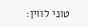טוני לווין: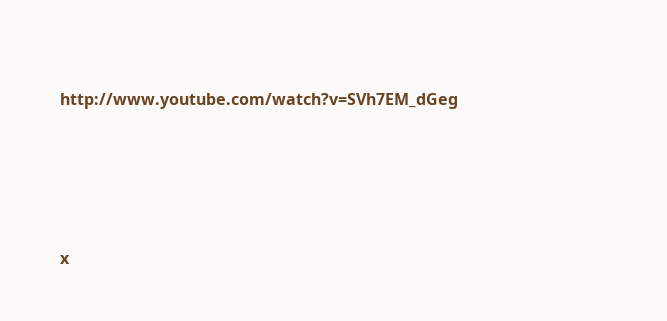http://www.youtube.com/watch?v=SVh7EM_dGeg






x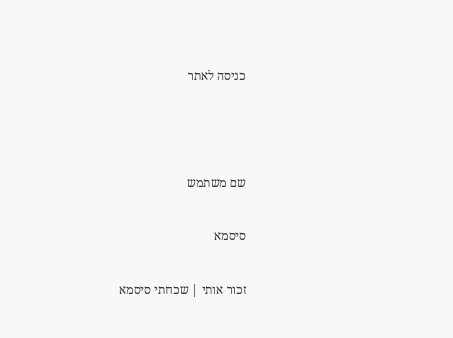כניסה לאתר



שם משתמש

סיסמא

זכור אותי | שכחתי סיסמא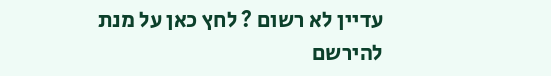עדיין לא רשום ? לחץ כאן על מנת להירשם